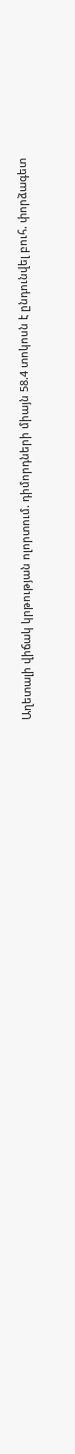Աղետալի վիճակ կրթության ոլորտում. դիմորդների միայն 58.4 տոկոսն է ընդունվել բուհ. փորձագետ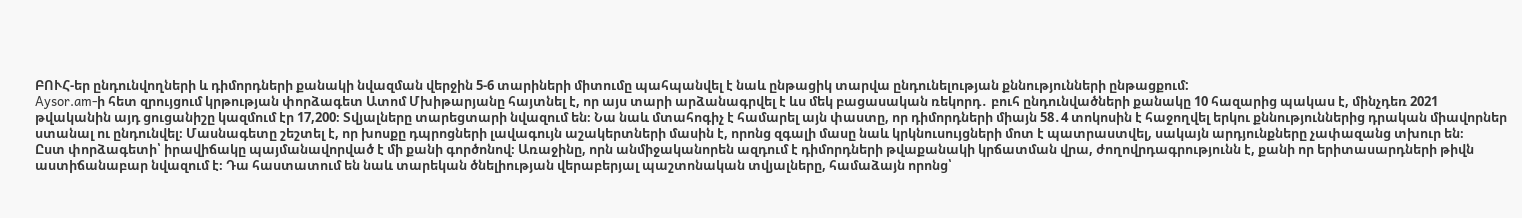ԲՈՒՀ-եր ընդունվողների և դիմորդների քանակի նվազման վերջին 5-6 տարիների միտումը պահպանվել է նաև ընթացիկ տարվա ընդունելության քննությունների ընթացքում:
Aysor.am-ի հետ զրույցում կրթության փորձագետ Ատոմ Մխիթարյանը հայտնել է, որ այս տարի արձանագրվել է ևս մեկ բացասական ռեկորդ․ բուհ ընդունվածների քանակը 10 հազարից պակաս է, մինչդեռ 2021 թվականին այդ ցուցանիշը կազմում էր 17,200։ Տվյալները տարեցտարի նվազում են։ Նա նաև մտահոգիչ է համարել այն փաստը, որ դիմորդների միայն 58․4 տոկոսին է հաջողվել երկու քննություններից դրական միավորներ ստանալ ու ընդունվել։ Մասնագետը շեշտել է, որ խոսքը դպրոցների լավագույն աշակերտների մասին է, որոնց զգալի մասը նաև կրկնուսույցների մոտ է պատրաստվել, սակայն արդյունքները չափազանց տխուր են։
Ըստ փորձագետի՝ իրավիճակը պայմանավորված է մի քանի գործոնով։ Առաջինը, որն անմիջականորեն ազդում է դիմորդների թվաքանակի կրճատման վրա, ժողովրդագրությունն է, քանի որ երիտասարդների թիվն աստիճանաբար նվազում է։ Դա հաստատում են նաև տարեկան ծնելիության վերաբերյալ պաշտոնական տվյալները, համաձայն որոնց՝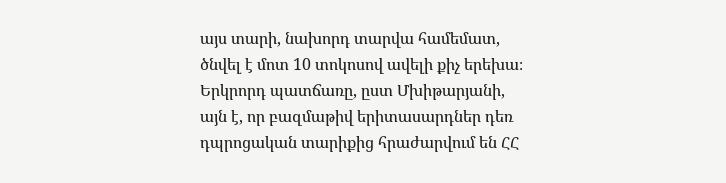այս տարի, նախորդ տարվա համեմատ, ծնվել է մոտ 10 տոկոսով ավելի քիչ երեխա։
Երկրորդ պատճառը, ըստ Մխիթարյանի, այն է, որ բազմաթիվ երիտասարդներ դեռ դպրոցական տարիքից հրաժարվում են ՀՀ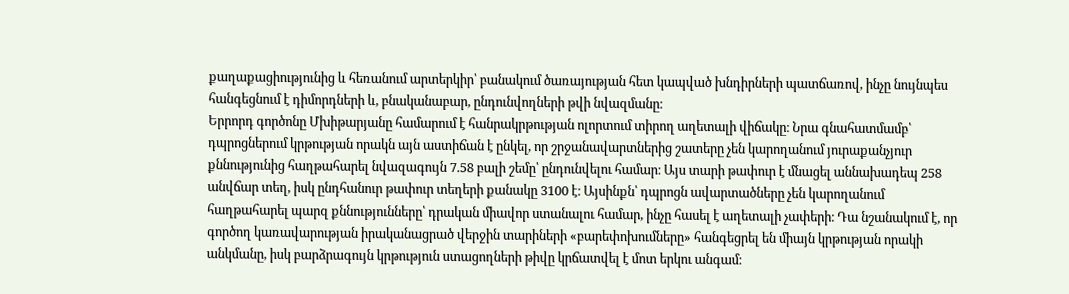քաղաքացիությունից և հեռանում արտերկիր՝ բանակում ծառայության հետ կապված խնդիրների պատճառով, ինչը նույնպես հանգեցնում է դիմորդների և, բնականաբար, ընդունվողների թվի նվազմանը։
Երրորդ գործոնը Մխիթարյանը համարում է հանրակրթության ոլորտում տիրող աղետալի վիճակը։ Նրա գնահատմամբ՝ դպրոցներում կրթության որակն այն աստիճան է ընկել, որ շրջանավարտներից շատերը չեն կարողանում յուրաքանչյուր քննությունից հաղթահարել նվազագույն 7.58 բալի շեմը՝ ընդունվելու համար։ Այս տարի թափուր է մնացել աննախադեպ 258 անվճար տեղ, իսկ ընդհանուր թափուր տեղերի քանակը 3100 է։ Այսինքն՝ դպրոցն ավարտածները չեն կարողանում հաղթահարել պարզ քննությունները՝ դրական միավոր ստանալու համար, ինչը հասել է աղետալի չափերի։ Դա նշանակում է, որ գործող կառավարության իրականացրած վերջին տարիների «բարեփոխումները» հանգեցրել են միայն կրթության որակի անկմանը, իսկ բարձրագույն կրթություն ստացողների թիվը կրճատվել է մոտ երկու անգամ։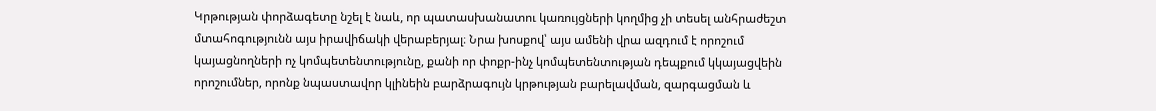Կրթության փորձագետը նշել է նաև, որ պատասխանատու կառույցների կողմից չի տեսել անհրաժեշտ մտահոգությունն այս իրավիճակի վերաբերյալ։ Նրա խոսքով՝ այս ամենի վրա ազդում է որոշում կայացնողների ոչ կոմպետենտությունը, քանի որ փոքր-ինչ կոմպետենտության դեպքում կկայացվեին որոշումներ, որոնք նպաստավոր կլինեին բարձրագույն կրթության բարելավման, զարգացման և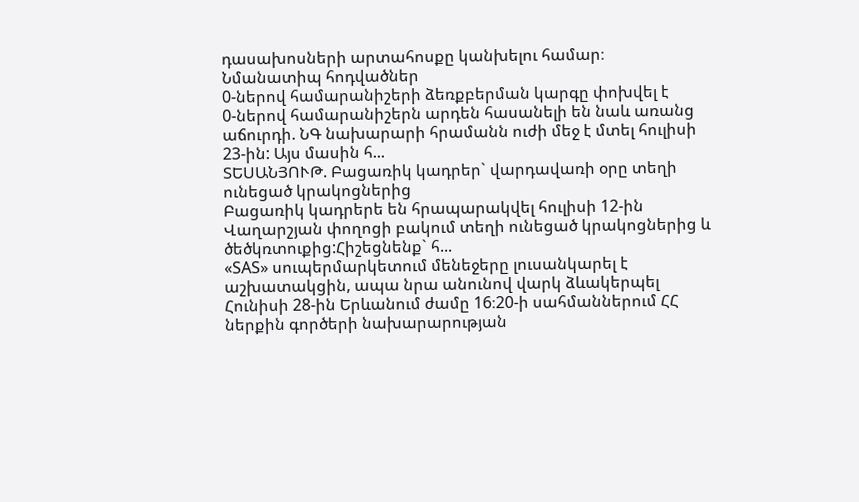դասախոսների արտահոսքը կանխելու համար։
Նմանատիպ հոդվածներ
0-ներով համարանիշերի ձեռքբերման կարգը փոխվել է
0-ներով համարանիշերն արդեն հասանելի են նաև առանց աճուրդի. ՆԳ նախարարի հրամանն ուժի մեջ է մտել հուլիսի 23-ին: Այս մասին հ...
ՏԵՍԱՆՅՈՒԹ. Բացառիկ կադրեր` վարդավառի օրը տեղի ունեցած կրակոցներից
Բացառիկ կադրերե են հրապարակվել հուլիսի 12-ին Վաղարշյան փողոցի բակում տեղի ունեցած կրակոցներից և ծեծկռտուքից:Հիշեցնենք` հ...
«SAS» սուպերմարկետում մենեջերը լուսանկարել է աշխատակցին, ապա նրա անունով վարկ ձևակերպել
Հունիսի 28-ին Երևանում ժամը 16։20-ի սահմաններում ՀՀ ներքին գործերի նախարարության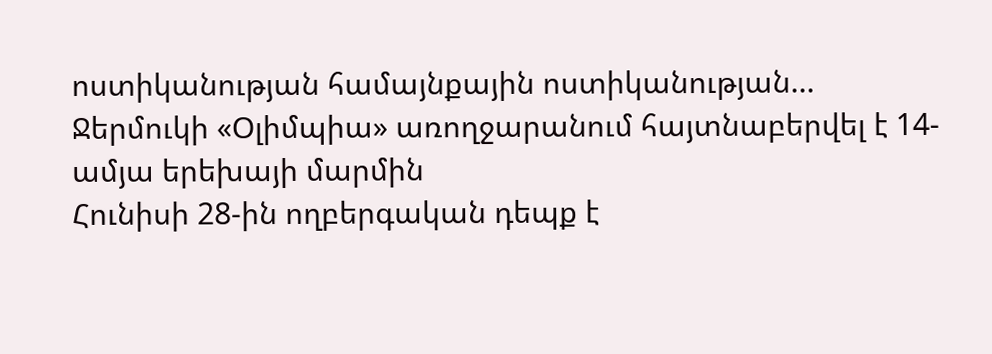ոստիկանության համայնքային ոստիկանության...
Ջերմուկի «Օլիմպիա» առողջարանում հայտնաբերվել է 14-ամյա երեխայի մարմին
Հունիսի 28-ին ողբերգական դեպք է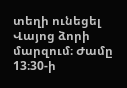տեղի ունեցել Վայոց ձորի մարզում։ Ժամը 13։30-ի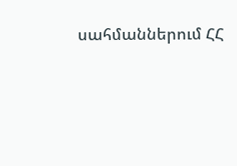սահմաններում ՀՀ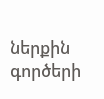ներքին գործերի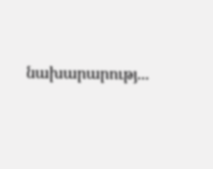նախարարությ...